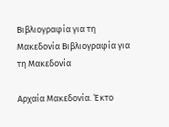Βιβλιογραφία για τη Μακεδονία Βιβλιογραφία για τη Μακεδονία

Αρχαία Μακεδονία. Έκτο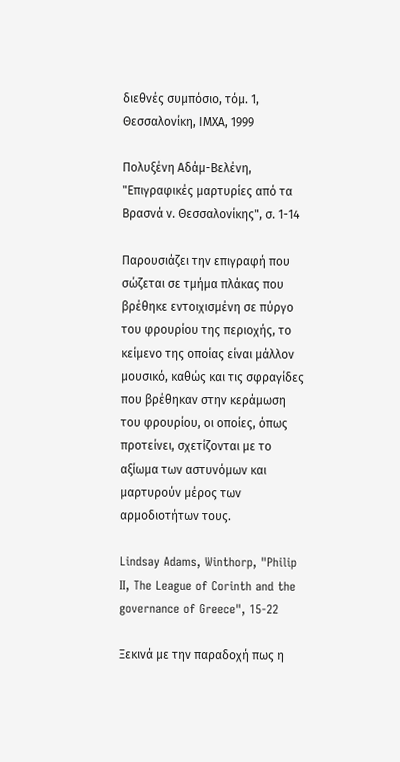διεθνές συμπόσιο, τόμ. 1, Θεσσαλονίκη, ΙΜΧΑ, 1999

Πολυξένη Αδάμ-Βελένη, "Επιγραφικές μαρτυρίες από τα Βρασνά ν. Θεσσαλονίκης", σ. 1-14

Παρουσιάζει την επιγραφή που σώζεται σε τμήμα πλάκας που βρέθηκε εντοιχισμένη σε πύργο του φρουρίου της περιοχής, το κείμενο της οποίας είναι μάλλον μουσικό, καθώς και τις σφραγίδες που βρέθηκαν στην κεράμωση του φρουρίου, οι οποίες, όπως προτείνει, σχετίζονται με το αξίωμα των αστυνόμων και μαρτυρούν μέρος των αρμοδιοτήτων τους.

Lindsay Adams, Winthorp, "Philip II, The League of Corinth and the governance of Greece", 15-22

Ξεκινά με την παραδοχή πως η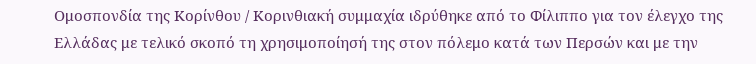Ομοσπονδία της Κορίνθου / Κορινθιακή συμμαχία ιδρύθηκε από το Φίλιππο για τον έλεγχο της Ελλάδας με τελικό σκοπό τη χρησιμοποίησή της στον πόλεμο κατά των Περσών και με την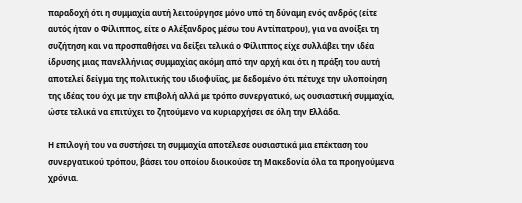παραδοχή ότι η συμμαχία αυτή λειτούργησε μόνο υπό τη δύναμη ενός ανδρός (είτε αυτός ήταν ο Φίλιππος, είτε ο Αλέξανδρος μέσω του Αντίπατρου), για να ανοίξει τη συζήτηση και να προσπαθήσει να δείξει τελικά ο Φίλιππος είχε συλλάβει την ιδέα ίδρυσης μιας πανελλήνιας συμμαχίας ακόμη από την αρχή και ότι η πράξη του αυτή αποτελεί δείγμα της πολιτικής του ιδιοφυΐας, με δεδομένο ότι πέτυχε την υλοποίηση της ιδέας του όχι με την επιβολή αλλά με τρόπο συνεργατικό, ως ουσιαστική συμμαχία, ώστε τελικά να επιτύχει το ζητούμενο να κυριαρχήσει σε όλη την Ελλάδα.

Η επιλογή του να συστήσει τη συμμαχία αποτέλεσε ουσιαστικά μια επέκταση του συνεργατικού τρόπου, βάσει του οποίου διοικούσε τη Μακεδονία όλα τα προηγούμενα χρόνια.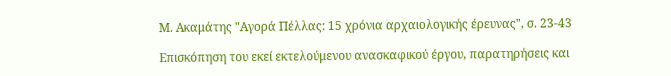Μ. Ακαμάτης "Αγορά Πέλλας: 15 χρόνια αρχαιολογικής έρευνας", σ. 23-43

Επισκόπηση του εκεί εκτελούμενου ανασκαφικού έργου, παρατηρήσεις και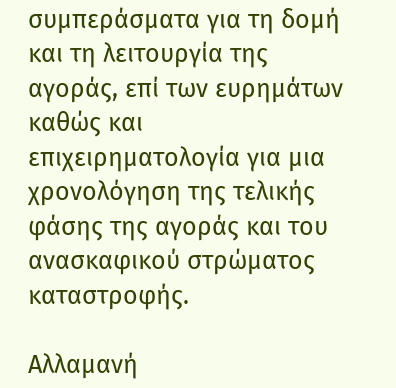συμπεράσματα για τη δομή και τη λειτουργία της αγοράς, επί των ευρημάτων καθώς και επιχειρηματολογία για μια χρονολόγηση της τελικής φάσης της αγοράς και του ανασκαφικού στρώματος καταστροφής.

Αλλαμανή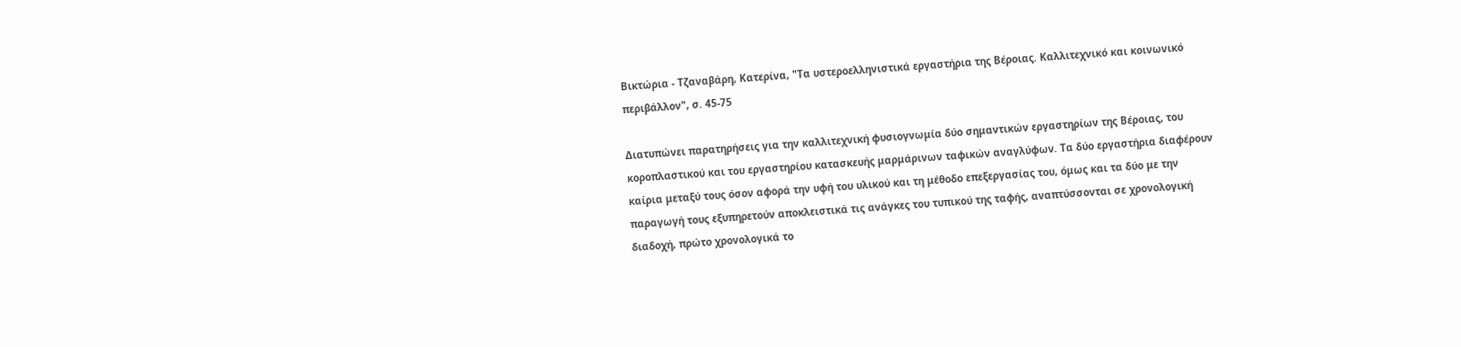Βικτώρια - Τζαναβάρη, Κατερίνα, "Τα υστεροελληνιστικά εργαστήρια της Βέροιας. Καλλιτεχνικό και κοινωνικό περιβάλλον", σ. 45-75

Διατυπώνει παρατηρήσεις για την καλλιτεχνική φυσιογνωμία δύο σημαντικών εργαστηρίων της Βέροιας, του κοροπλαστικού και του εργαστηρίου κατασκευής μαρμάρινων ταφικών αναγλύφων. Τα δύο εργαστήρια διαφέρουν καίρια μεταξύ τους όσον αφορά την υφή του υλικού και τη μέθοδο επεξεργασίας του, όμως και τα δύο με την παραγωγή τους εξυπηρετούν αποκλειστικά τις ανάγκες του τυπικού της ταφής, αναπτύσσονται σε χρονολογική διαδοχή, πρώτο χρονολογικά το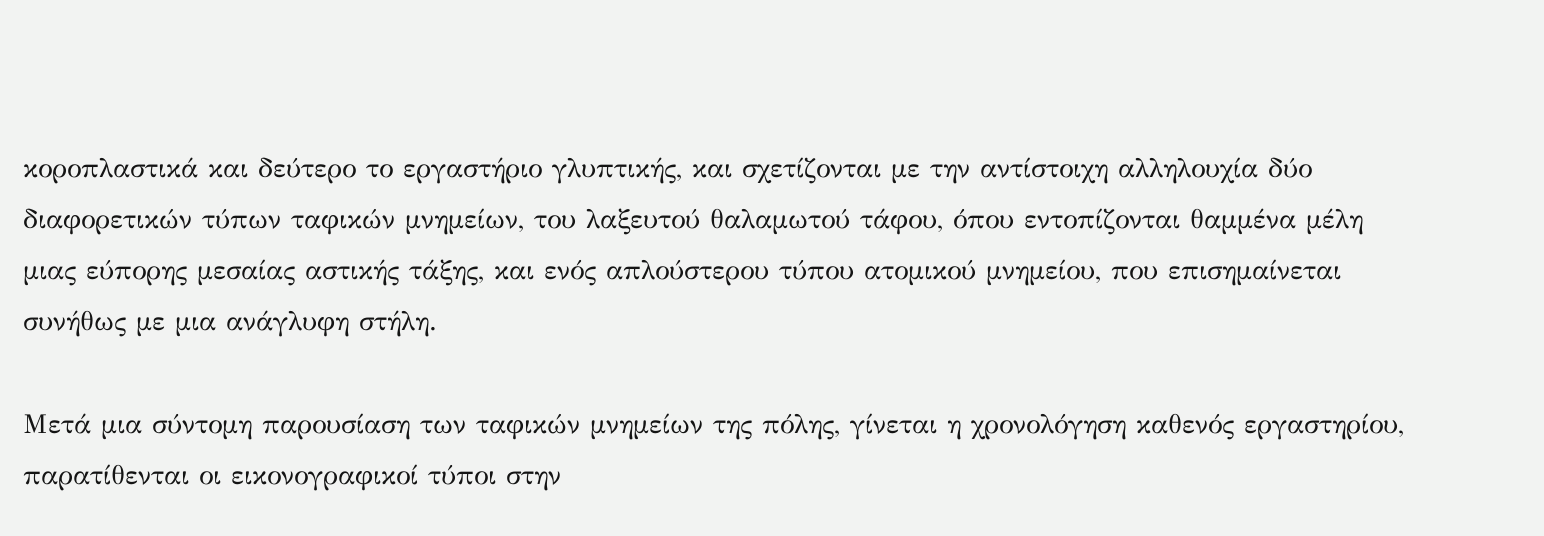κοροπλαστικά και δεύτερο το εργαστήριο γλυπτικής, και σχετίζονται με την αντίστοιχη αλληλουχία δύο διαφορετικών τύπων ταφικών μνημείων, του λαξευτού θαλαμωτού τάφου, όπου εντοπίζονται θαμμένα μέλη μιας εύπορης μεσαίας αστικής τάξης, και ενός απλούστερου τύπου ατομικού μνημείου, που επισημαίνεται συνήθως με μια ανάγλυφη στήλη.

Μετά μια σύντομη παρουσίαση των ταφικών μνημείων της πόλης, γίνεται η χρονολόγηση καθενός εργαστηρίου, παρατίθενται οι εικονογραφικοί τύποι στην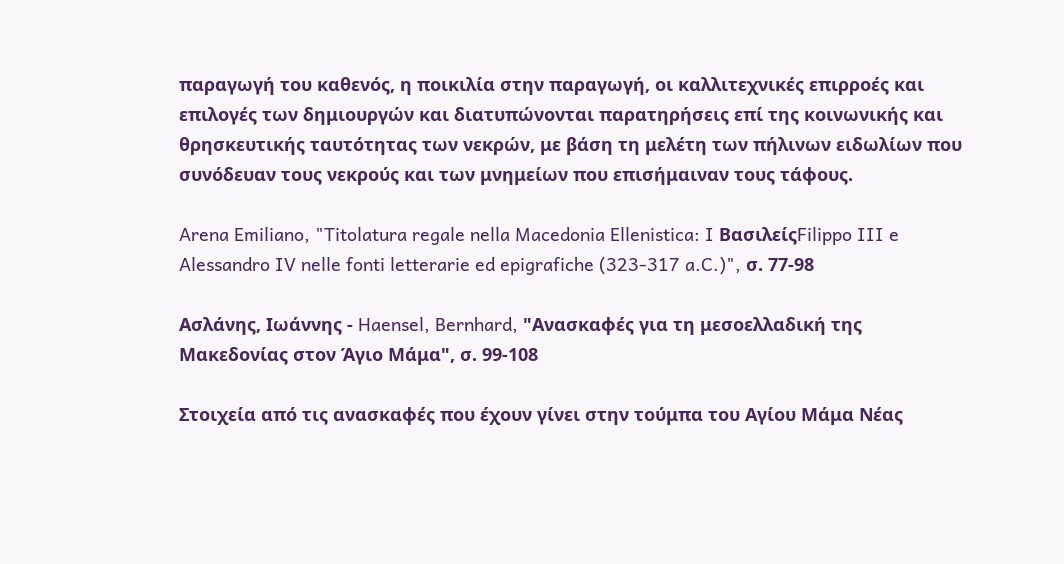παραγωγή του καθενός, η ποικιλία στην παραγωγή, οι καλλιτεχνικές επιρροές και επιλογές των δημιουργών και διατυπώνονται παρατηρήσεις επί της κοινωνικής και θρησκευτικής ταυτότητας των νεκρών, με βάση τη μελέτη των πήλινων ειδωλίων που συνόδευαν τους νεκρούς και των μνημείων που επισήμαιναν τους τάφους.

Arena Emiliano, "Titolatura regale nella Macedonia Ellenistica: I ΒασιλείςFilippo III e Alessandro IV nelle fonti letterarie ed epigrafiche (323-317 a.C.)", σ. 77-98

Ασλάνης, Ιωάννης - Haensel, Bernhard, "Ανασκαφές για τη μεσοελλαδική της Μακεδονίας στον Άγιο Μάμα", σ. 99-108

Στοιχεία από τις ανασκαφές που έχουν γίνει στην τούμπα του Αγίου Μάμα Νέας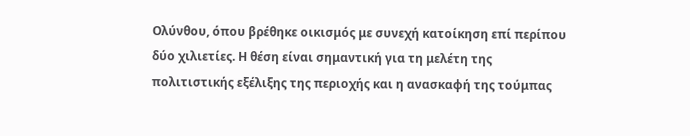Ολύνθου, όπου βρέθηκε οικισμός με συνεχή κατοίκηση επί περίπου δύο χιλιετίες. Η θέση είναι σημαντική για τη μελέτη της πολιτιστικής εξέλιξης της περιοχής και η ανασκαφή της τούμπας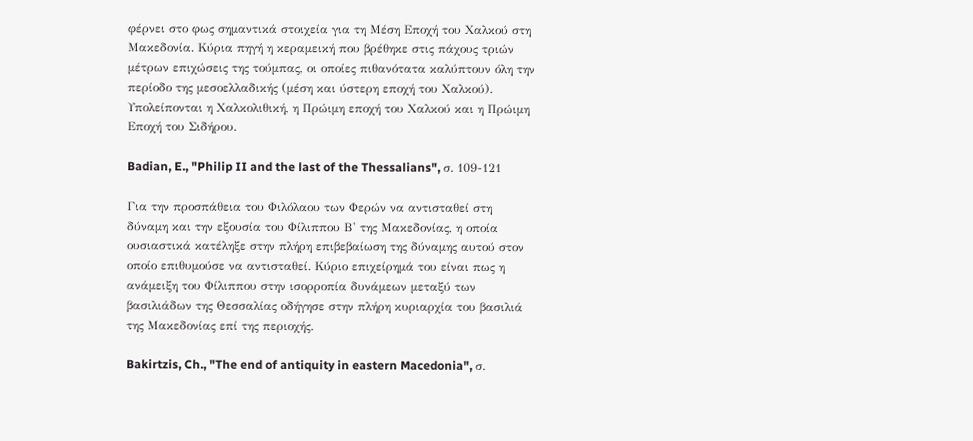φέρνει στο φως σημαντικά στοιχεία για τη Μέση Εποχή του Χαλκού στη Μακεδονία. Κύρια πηγή η κεραμεική που βρέθηκε στις πάχους τριών μέτρων επιχώσεις της τούμπας, οι οποίες πιθανότατα καλύπτουν όλη την περίοδο της μεσοελλαδικής (μέση και ύστερη εποχή του Χαλκού). Υπολείπονται η Χαλκολιθική, η Πρώιμη εποχή του Χαλκού και η Πρώιμη Εποχή του Σιδήρου.

Badian, E., "Philip II and the last of the Thessalians", σ. 109-121

Για την προσπάθεια του Φιλόλαου των Φερών να αντισταθεί στη δύναμη και την εξουσία του Φίλιππου Β' της Μακεδονίας, η οποία ουσιαστικά κατέληξε στην πλήρη επιβεβαίωση της δύναμης αυτού στον οποίο επιθυμούσε να αντισταθεί. Κύριο επιχείρημά του είναι πως η ανάμειξη του Φίλιππου στην ισορροπία δυνάμεων μεταξύ των βασιλιάδων της Θεσσαλίας οδήγησε στην πλήρη κυριαρχία του βασιλιά της Μακεδονίας επί της περιοχής.

Bakirtzis, Ch., "The end of antiquity in eastern Macedonia", σ.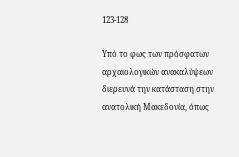123-128

Υπό το φως των πρόσφατων αρχαιολογικών ανακαλύψεων διερευνά την κατάσταση στην ανατολική Μακεδονία, όπως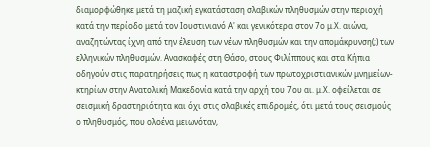διαμορφώθηκε μετά τη μαζική εγκατάσταση σλαβικών πληθυσμών στην περιοχή κατά την περίοδο μετά τον Ιουστινιανό Α' και γενικότερα στον 7ο μ.Χ. αιώνα, αναζητώντας ίχνη από την έλευση των νέων πληθυσμών και την απομάκρυνση(;) των ελληνικών πληθυσμών. Ανασκαφές στη Θάσο, στους Φιλίππους και στα Κήπια οδηγούν στις παρατηρήσεις πως η καταστροφή των πρωτοχριστιανικών μνημείων-κτηρίων στην Ανατολική Μακεδονία κατά την αρχή του 7ου αι. μ.Χ. οφείλεται σε σεισμική δραστηριότητα και όχι στις σλαβικές επιδρομές, ότι μετά τους σεισμούς ο πληθυσμός, που ολοένα μειωνόταν,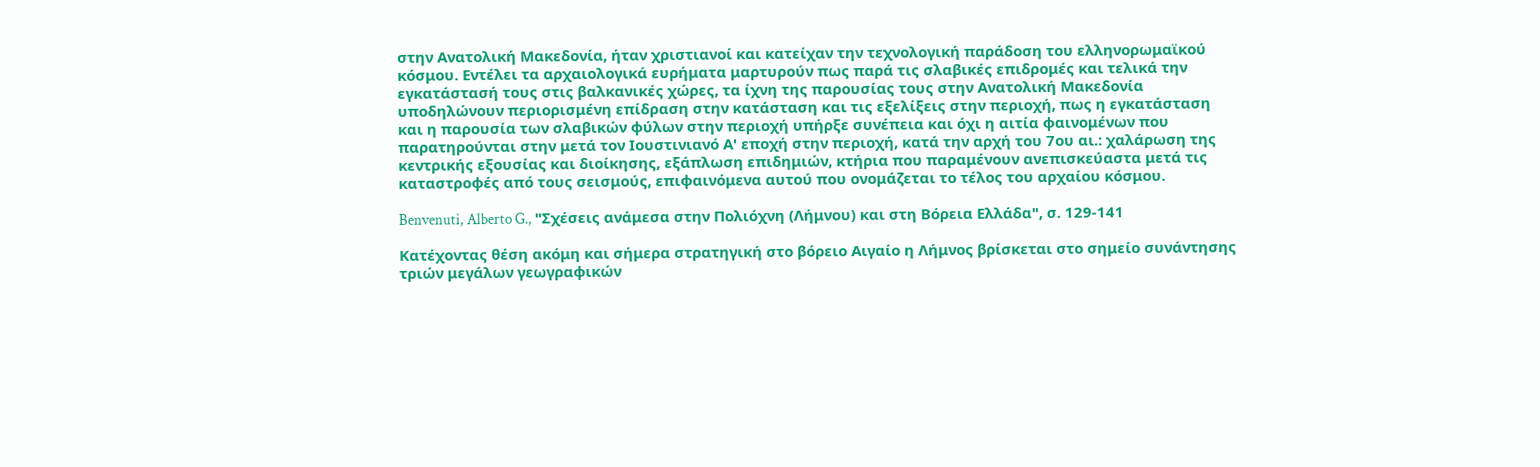στην Ανατολική Μακεδονία, ήταν χριστιανοί και κατείχαν την τεχνολογική παράδοση του ελληνορωμαϊκού κόσμου. Εντέλει τα αρχαιολογικά ευρήματα μαρτυρούν πως παρά τις σλαβικές επιδρομές και τελικά την εγκατάστασή τους στις βαλκανικές χώρες, τα ίχνη της παρουσίας τους στην Ανατολική Μακεδονία υποδηλώνουν περιορισμένη επίδραση στην κατάσταση και τις εξελίξεις στην περιοχή, πως η εγκατάσταση και η παρουσία των σλαβικών φύλων στην περιοχή υπήρξε συνέπεια και όχι η αιτία φαινομένων που παρατηρούνται στην μετά τον Ιουστινιανό Α' εποχή στην περιοχή, κατά την αρχή του 7ου αι.: χαλάρωση της κεντρικής εξουσίας και διοίκησης, εξάπλωση επιδημιών, κτήρια που παραμένουν ανεπισκεύαστα μετά τις καταστροφές από τους σεισμούς, επιφαινόμενα αυτού που ονομάζεται το τέλος του αρχαίου κόσμου.

Benvenuti, Alberto G., "Σχέσεις ανάμεσα στην Πολιόχνη (Λήμνου) και στη Βόρεια Ελλάδα", σ. 129-141

Κατέχοντας θέση ακόμη και σήμερα στρατηγική στο βόρειο Αιγαίο η Λήμνος βρίσκεται στο σημείο συνάντησης τριών μεγάλων γεωγραφικών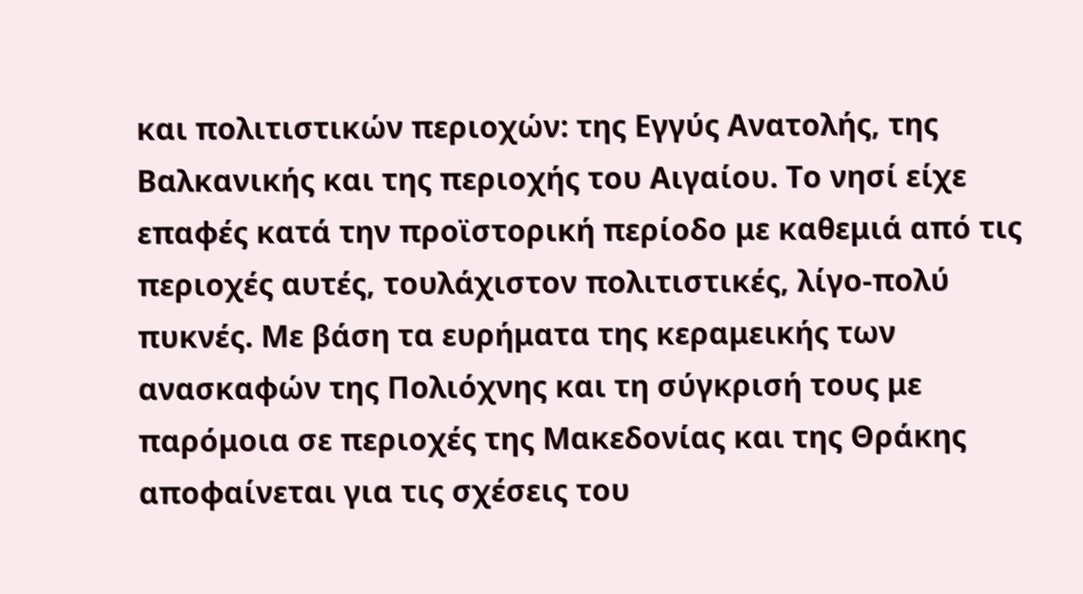και πολιτιστικών περιοχών: της Εγγύς Ανατολής, της Βαλκανικής και της περιοχής του Αιγαίου. Το νησί είχε επαφές κατά την προϊστορική περίοδο με καθεμιά από τις περιοχές αυτές, τουλάχιστον πολιτιστικές, λίγο-πολύ πυκνές. Με βάση τα ευρήματα της κεραμεικής των ανασκαφών της Πολιόχνης και τη σύγκρισή τους με παρόμοια σε περιοχές της Μακεδονίας και της Θράκης αποφαίνεται για τις σχέσεις του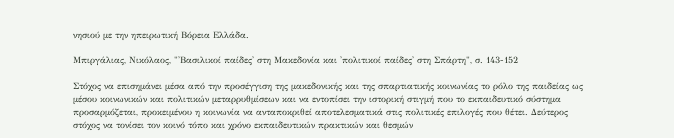νησιού με την ηπειρωτική Βόρεια Ελλάδα.

Μπιργάλιας, Νικόλαος, "'Βασιλικοί παίδες' στη Μακεδονία και 'πολιτικοί παίδες' στη Σπάρτη", σ. 143-152

Στόχος να επισημάνει μέσα από την προσέγγιση της μακεδονικής και της σπαρτιατικής κοινωνίας το ρόλο της παιδείας ως μέσου κοινωνικών και πολιτικών μεταρρυθμίσεων και να εντοπίσει την ιστορική στιγμή που το εκπαιδευτικό σύστημα προσαρμόζεται, προκειμένου η κοινωνία να ανταποκριθεί αποτελεσματικά στις πολιτικές επιλογές που θέτει. Δεύτερος στόχος να τονίσει τον κοινό τόπο και χρόνο εκπαιδευτικών πρακτικών και θεσμών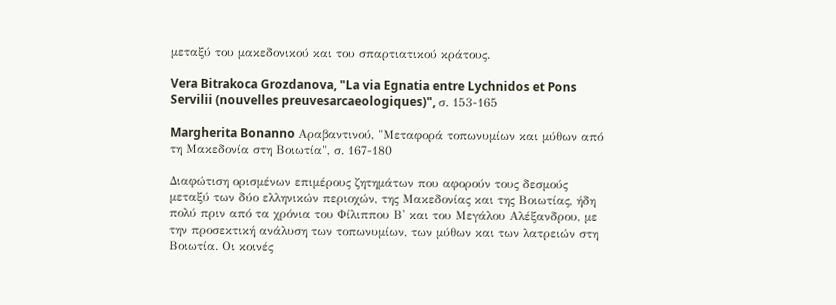μεταξύ του μακεδονικού και του σπαρτιατικού κράτους.

Vera Bitrakoca Grozdanova, "La via Egnatia entre Lychnidos et Pons Servilii (nouvelles preuvesarcaeologiques)", σ. 153-165

Margherita Bonanno Αραβαντινού, "Μεταφορά τοπωνυμίων και μύθων από τη Μακεδονία στη Βοιωτία", σ. 167-180

Διαφώτιση ορισμένων επιμέρους ζητημάτων που αφορούν τους δεσμούς μεταξύ των δύο ελληνικών περιοχών, της Μακεδονίας και της Βοιωτίας, ήδη πολύ πριν από τα χρόνια του Φίλιππου Β' και του Μεγάλου Αλέξανδρου, με την προσεκτική ανάλυση των τοπωνυμίων, των μύθων και των λατρειών στη Βοιωτία. Οι κοινές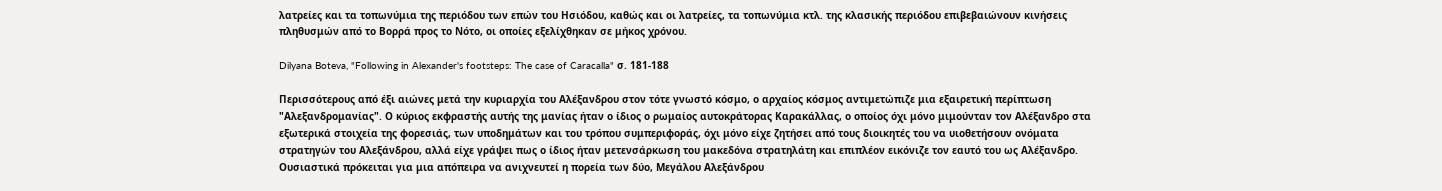λατρείες και τα τοπωνύμια της περιόδου των επών του Ησιόδου, καθώς και οι λατρείες, τα τοπωνύμια κτλ. της κλασικής περιόδου επιβεβαιώνουν κινήσεις πληθυσμών από το Βορρά προς το Νότο, οι οποίες εξελίχθηκαν σε μήκος χρόνου.

Dilyana Boteva, "Following in Alexander's footsteps: The case of Caracalla" σ. 181-188

Περισσότερους από έξι αιώνες μετά την κυριαρχία του Αλέξανδρου στον τότε γνωστό κόσμο, ο αρχαίος κόσμος αντιμετώπιζε μια εξαιρετική περίπτωση "Αλεξανδρομανίας". Ο κύριος εκφραστής αυτής της μανίας ήταν ο ίδιος ο ρωμαίος αυτοκράτορας Καρακάλλας, ο οποίος όχι μόνο μιμούνταν τον Αλέξανδρο στα εξωτερικά στοιχεία της φορεσιάς, των υποδημάτων και του τρόπου συμπεριφοράς, όχι μόνο είχε ζητήσει από τους διοικητές του να υιοθετήσουν ονόματα στρατηγών του Αλεξάνδρου, αλλά είχε γράψει πως ο ίδιος ήταν μετενσάρκωση του μακεδόνα στρατηλάτη και επιπλέον εικόνιζε τον εαυτό του ως Αλέξανδρο. Ουσιαστικά πρόκειται για μια απόπειρα να ανιχνευτεί η πορεία των δύο, Μεγάλου Αλεξάνδρου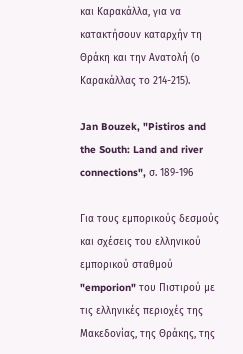και Καρακάλλα, για να κατακτήσουν καταρχήν τη Θράκη και την Ανατολή (ο Καρακάλλας το 214-215).

Jan Bouzek, "Pistiros and the South: Land and river connections", σ. 189-196

Για τους εμπορικούς δεσμούς και σχέσεις του ελληνικού εμπορικού σταθμού "emporion" του Πιστιρού με τις ελληνικές περιοχές της Μακεδονίας, της Θράκης, της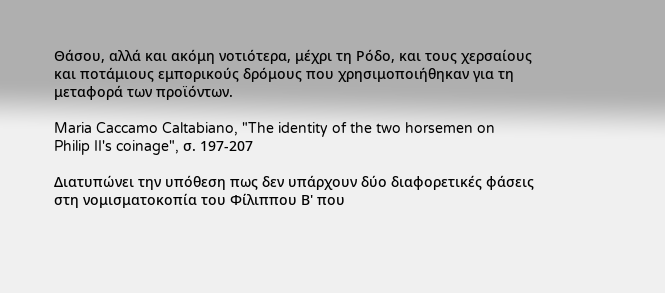Θάσου, αλλά και ακόμη νοτιότερα, μέχρι τη Ρόδο, και τους χερσαίους και ποτάμιους εμπορικούς δρόμους που χρησιμοποιήθηκαν για τη μεταφορά των προϊόντων.

Maria Caccamo Caltabiano, "The identity of the two horsemen on Philip II's coinage", σ. 197-207

Διατυπώνει την υπόθεση πως δεν υπάρχουν δύο διαφορετικές φάσεις στη νομισματοκοπία του Φίλιππου Β' που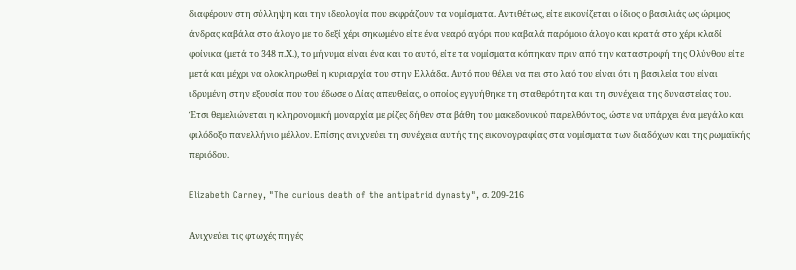διαφέρουν στη σύλληψη και την ιδεολογία που εκφράζουν τα νομίσματα. Αντιθέτως, είτε εικονίζεται ο ίδιος ο βασιλιάς ως ώριμος άνδρας καβάλα στο άλογο με το δεξί χέρι σηκωμένο είτε ένα νεαρό αγόρι που καβαλά παρόμοιο άλογο και κρατά στο χέρι κλαδί φοίνικα (μετά το 348 π.Χ.), το μήνυμα είναι ένα και το αυτό, είτε τα νομίσματα κόπηκαν πριν από την καταστροφή της Ολύνθου είτε μετά και μέχρι να ολοκληρωθεί η κυριαρχία του στην Ελλάδα. Αυτό που θέλει να πει στο λαό του είναι ότι η βασιλεία του είναι ιδρυμένη στην εξουσία που του έδωσε ο Δίας απευθείας, ο οποίος εγγυήθηκε τη σταθερότητα και τη συνέχεια της δυναστείας του. Έτσι θεμελιώνεται η κληρονομική μοναρχία με ρίζες δήθεν στα βάθη του μακεδονικού παρελθόντος, ώστε να υπάρχει ένα μεγάλο και φιλόδοξο πανελλήνιο μέλλον. Επίσης ανιχνεύει τη συνέχεια αυτής της εικονογραφίας στα νομίσματα των διαδόχων και της ρωμαϊκής περιόδου.

Elizabeth Carney, "The curious death of the antipatrid dynasty", σ. 209-216

Ανιχνεύει τις φτωχές πηγές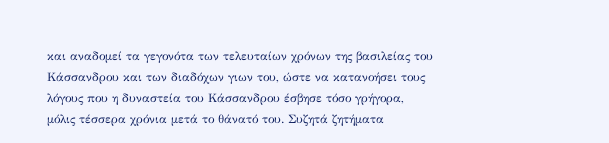και αναδομεί τα γεγονότα των τελευταίων χρόνων της βασιλείας του Κάσσανδρου και των διαδόχων γιων του, ώστε να κατανοήσει τους λόγους που η δυναστεία του Κάσσανδρου έσβησε τόσο γρήγορα, μόλις τέσσερα χρόνια μετά το θάνατό του. Συζητά ζητήματα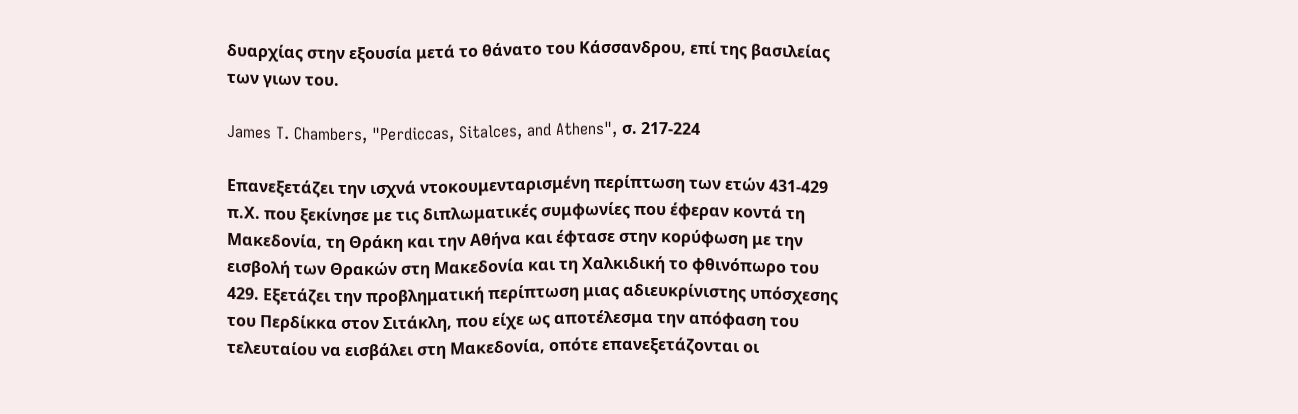δυαρχίας στην εξουσία μετά το θάνατο του Κάσσανδρου, επί της βασιλείας των γιων του.

James T. Chambers, "Perdiccas, Sitalces, and Athens", σ. 217-224

Επανεξετάζει την ισχνά ντοκουμενταρισμένη περίπτωση των ετών 431-429 π.Χ. που ξεκίνησε με τις διπλωματικές συμφωνίες που έφεραν κοντά τη Μακεδονία, τη Θράκη και την Αθήνα και έφτασε στην κορύφωση με την εισβολή των Θρακών στη Μακεδονία και τη Χαλκιδική το φθινόπωρο του 429. Εξετάζει την προβληματική περίπτωση μιας αδιευκρίνιστης υπόσχεσης του Περδίκκα στον Σιτάκλη, που είχε ως αποτέλεσμα την απόφαση του τελευταίου να εισβάλει στη Μακεδονία, οπότε επανεξετάζονται οι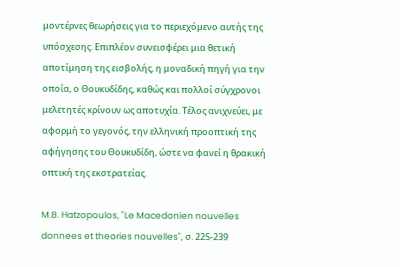μοντέρνες θεωρήσεις για το περιεχόμενο αυτής της υπόσχεσης. Επιπλέον συνεισφέρει μια θετική αποτίμηση της εισβολής, η μοναδική πηγή για την οποία, ο Θουκυδίδης, καθώς και πολλοί σύγχρονοι μελετητές κρίνουν ως αποτυχία. Τέλος ανιχνεύει, με αφορμή το γεγονός, την ελληνική προοπτική της αφήγησης του Θουκυδίδη, ώστε να φανεί η θρακική οπτική της εκστρατείας.

M.B. Hatzopoulos, "Le Macedonien nouvelles donnees et theories nouvelles", σ. 225-239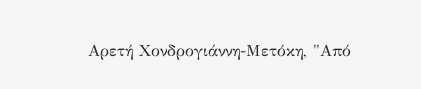Αρετή Χονδρογιάννη-Μετόκη, "Από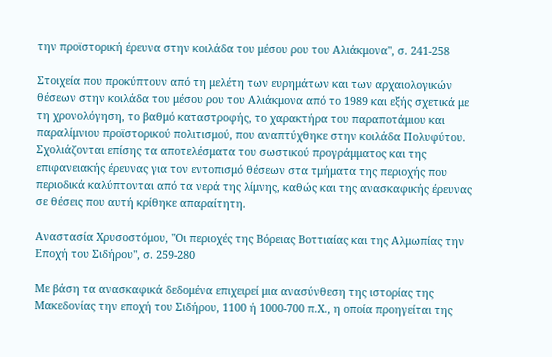την προϊστορική έρευνα στην κοιλάδα του μέσου ρου του Αλιάκμονα", σ. 241-258

Στοιχεία που προκύπτουν από τη μελέτη των ευρημάτων και των αρχαιολογικών θέσεων στην κοιλάδα του μέσου ρου του Αλιάκμονα από το 1989 και εξής σχετικά με τη χρονολόγηση, το βαθμό καταστροφής, το χαρακτήρα του παραποτάμιου και παραλίμνιου προϊστορικού πολιτισμού, που αναπτύχθηκε στην κοιλάδα Πολυφύτου. Σχολιάζονται επίσης τα αποτελέσματα του σωστικού προγράμματος και της επιφανειακής έρευνας για τον εντοπισμό θέσεων στα τμήματα της περιοχής που περιοδικά καλύπτονται από τα νερά της λίμνης, καθώς και της ανασκαφικής έρευνας σε θέσεις που αυτή κρίθηκε απαραίτητη.

Αναστασία Χρυσοστόμου, "Οι περιοχές της Βόρειας Βοττιαίας και της Αλμωπίας την Εποχή του Σιδήρου", σ. 259-280

Με βάση τα ανασκαφικά δεδομένα επιχειρεί μια ανασύνθεση της ιστορίας της Μακεδονίας την εποχή του Σιδήρου, 1100 ή 1000-700 π.Χ., η οποία προηγείται της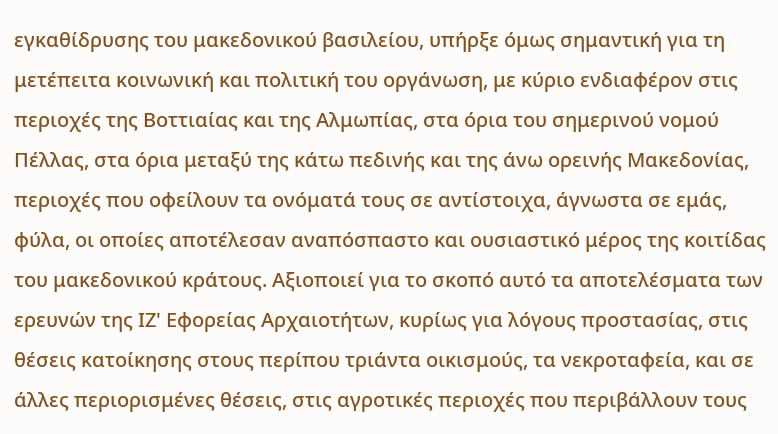εγκαθίδρυσης του μακεδονικού βασιλείου, υπήρξε όμως σημαντική για τη μετέπειτα κοινωνική και πολιτική του οργάνωση, με κύριο ενδιαφέρον στις περιοχές της Βοττιαίας και της Αλμωπίας, στα όρια του σημερινού νομού Πέλλας, στα όρια μεταξύ της κάτω πεδινής και της άνω ορεινής Μακεδονίας, περιοχές που οφείλουν τα ονόματά τους σε αντίστοιχα, άγνωστα σε εμάς, φύλα, οι οποίες αποτέλεσαν αναπόσπαστο και ουσιαστικό μέρος της κοιτίδας του μακεδονικού κράτους. Αξιοποιεί για το σκοπό αυτό τα αποτελέσματα των ερευνών της ΙΖ' Εφορείας Αρχαιοτήτων, κυρίως για λόγους προστασίας, στις θέσεις κατοίκησης στους περίπου τριάντα οικισμούς, τα νεκροταφεία, και σε άλλες περιορισμένες θέσεις, στις αγροτικές περιοχές που περιβάλλουν τους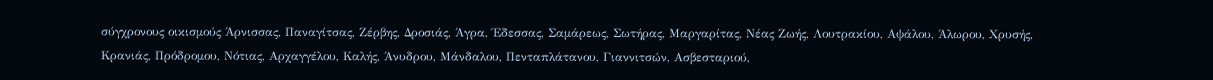σύγχρονους οικισμούς Άρνισσας, Παναγίτσας, Ζέρβης, Δροσιάς, Άγρα, Έδεσσας, Σαμάρεως, Σωτήρας, Μαργαρίτας, Νέας Ζωής, Λουτρακίου, Αψάλου, Άλωρου, Χρυσής, Κρανιάς, Πρόδρομου, Νότιας, Αρχαγγέλου, Καλής, Άνυδρου, Μάνδαλου, Πενταπλάτανου, Γιαννιτσών, Ασβεσταριού,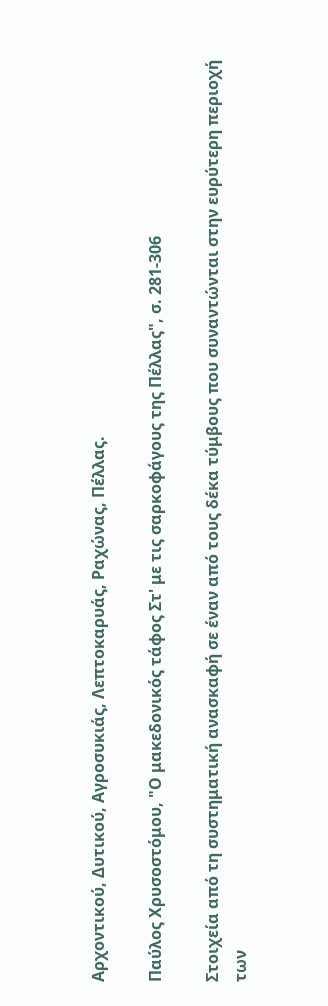Αρχοντικού, Δυτικού, Αγροσυκιάς, Λεπτοκαρυάς, Ραχώνας, Πέλλας.

Παύλος Χρυσοστόμου, "Ο μακεδονικός τάφος Στ' με τις σαρκοφάγους της Πέλλας", σ. 281-306

Στοιχεία από τη συστηματική ανασκαφή σε έναν από τους δέκα τύμβους που συναντώνται στην ευρύτερη περιοχή των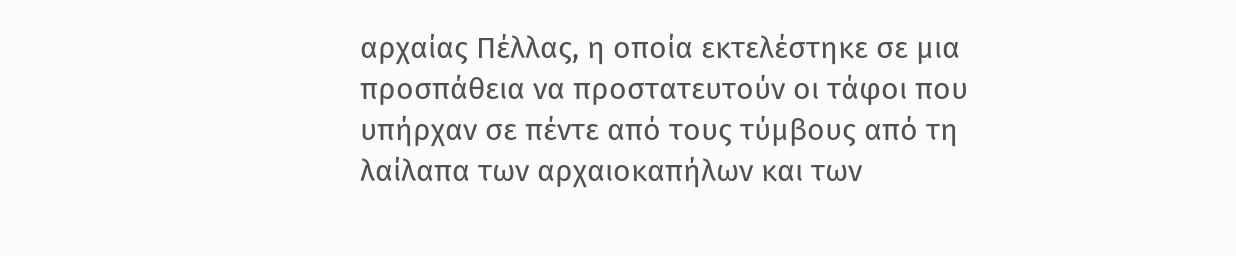αρχαίας Πέλλας, η οποία εκτελέστηκε σε μια προσπάθεια να προστατευτούν οι τάφοι που υπήρχαν σε πέντε από τους τύμβους από τη λαίλαπα των αρχαιοκαπήλων και των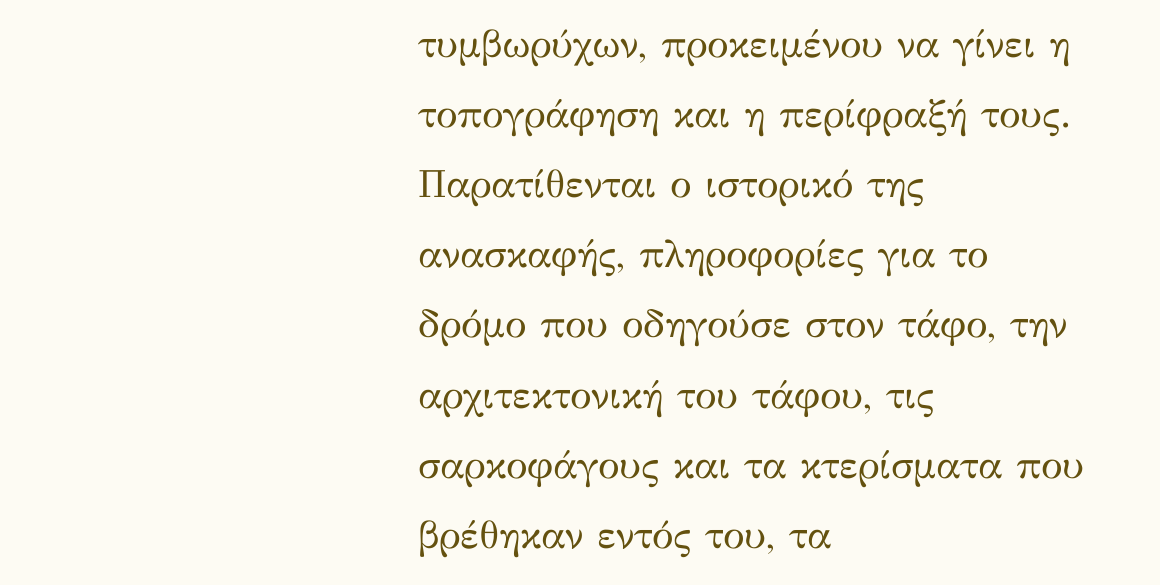τυμβωρύχων, προκειμένου να γίνει η τοπογράφηση και η περίφραξή τους. Παρατίθενται ο ιστορικό της ανασκαφής, πληροφορίες για το δρόμο που οδηγούσε στον τάφο, την αρχιτεκτονική του τάφου, τις σαρκοφάγους και τα κτερίσματα που βρέθηκαν εντός του, τα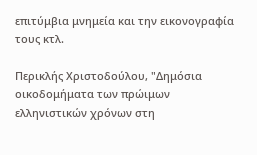επιτύμβια μνημεία και την εικονογραφία τους κτλ.

Περικλής Χριστοδούλου, "Δημόσια οικοδομήματα των πρώιμων ελληνιστικών χρόνων στη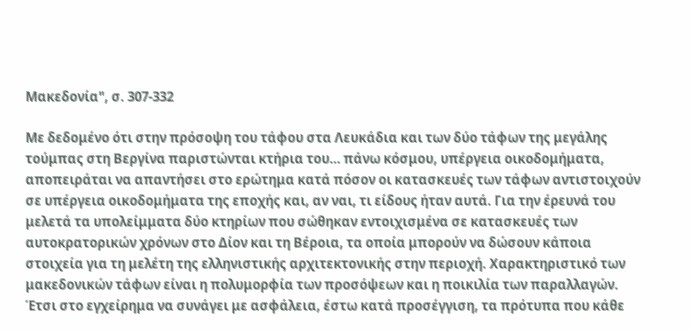Μακεδονία", σ. 307-332

Με δεδομένο ότι στην πρόσοψη του τάφου στα Λευκάδια και των δύο τάφων της μεγάλης τούμπας στη Βεργίνα παριστώνται κτήρια του… πάνω κόσμου, υπέργεια οικοδομήματα, αποπειράται να απαντήσει στο ερώτημα κατά πόσον οι κατασκευές των τάφων αντιστοιχούν σε υπέργεια οικοδομήματα της εποχής και, αν ναι, τι είδους ήταν αυτά. Για την έρευνά του μελετά τα υπολείμματα δύο κτηρίων που σώθηκαν εντοιχισμένα σε κατασκευές των αυτοκρατορικών χρόνων στο Δίον και τη Βέροια, τα οποία μπορούν να δώσουν κάποια στοιχεία για τη μελέτη της ελληνιστικής αρχιτεκτονικής στην περιοχή. Χαρακτηριστικό των μακεδονικών τάφων είναι η πολυμορφία των προσόψεων και η ποικιλία των παραλλαγών. Έτσι στο εγχείρημα να συνάγει με ασφάλεια, έστω κατά προσέγγιση, τα πρότυπα που κάθε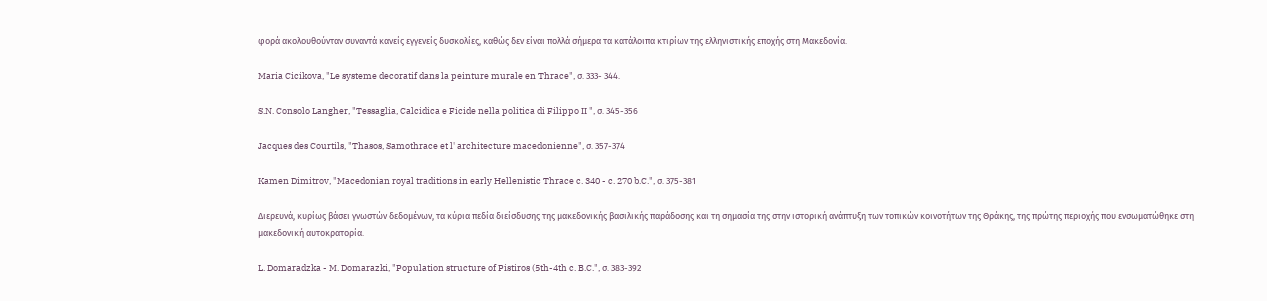φορά ακολουθούνταν συναντά κανείς εγγενείς δυσκολίες, καθώς δεν είναι πολλά σήμερα τα κατάλοιπα κτιρίων της ελληνιστικής εποχής στη Μακεδονία.

Maria Cicikova, "Le systeme decoratif dans la peinture murale en Thrace", σ. 333- 344.

S.N. Consolo Langher, "Tessaglia, Calcidica e Ficide nella politica di Filippo II ", σ. 345-356

Jacques des Courtils, "Thasos, Samothrace et l' architecture macedonienne", σ. 357-374

Kamen Dimitrov, "Macedonian royal traditions in early Hellenistic Thrace c. 340 - c. 270 b.C.", σ. 375-381

Διερευνά, κυρίως βάσει γνωστών δεδομένων, τα κύρια πεδία διείσδυσης της μακεδονικής βασιλικής παράδοσης και τη σημασία της στην ιστορική ανάπτυξη των τοπικών κοινοτήτων της Θράκης, της πρώτης περιοχής που ενσωματώθηκε στη μακεδονική αυτοκρατορία.

L. Domaradzka - M. Domarazki, "Population structure of Pistiros (5th-4th c. B.C.", σ. 383-392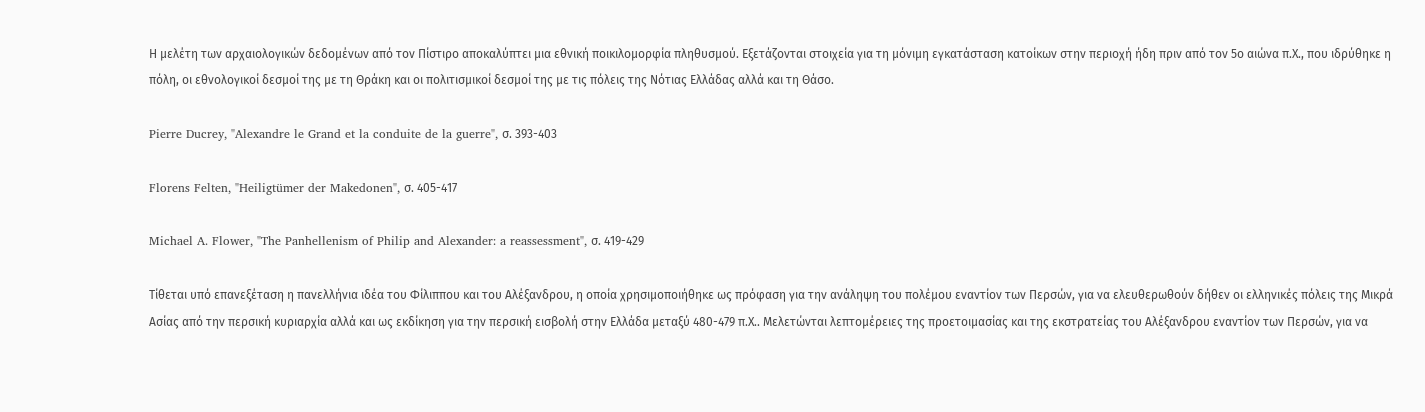Η μελέτη των αρχαιολογικών δεδομένων από τον Πίστιρο αποκαλύπτει μια εθνική ποικιλομορφία πληθυσμού. Εξετάζονται στοιχεία για τη μόνιμη εγκατάσταση κατοίκων στην περιοχή ήδη πριν από τον 5ο αιώνα π.Χ., που ιδρύθηκε η πόλη, οι εθνολογικοί δεσμοί της με τη Θράκη και οι πολιτισμικοί δεσμοί της με τις πόλεις της Νότιας Ελλάδας αλλά και τη Θάσο.

Pierre Ducrey, "Alexandre le Grand et la conduite de la guerre", σ. 393-403

Florens Felten, "Heiligtümer der Makedonen", σ. 405-417

Michael A. Flower, "The Panhellenism of Philip and Alexander: a reassessment", σ. 419-429

Τίθεται υπό επανεξέταση η πανελλήνια ιδέα του Φίλιππου και του Αλέξανδρου, η οποία χρησιμοποιήθηκε ως πρόφαση για την ανάληψη του πολέμου εναντίον των Περσών, για να ελευθερωθούν δήθεν οι ελληνικές πόλεις της Μικρά Ασίας από την περσική κυριαρχία αλλά και ως εκδίκηση για την περσική εισβολή στην Ελλάδα μεταξύ 480-479 π.Χ.. Μελετώνται λεπτομέρειες της προετοιμασίας και της εκστρατείας του Αλέξανδρου εναντίον των Περσών, για να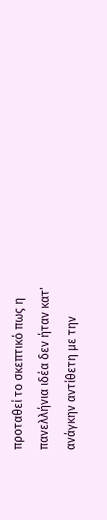προταθεί το σκεπτικό πως η πανελλήνια ιδέα δεν ήταν κατ' ανάγκην αντίθετη με την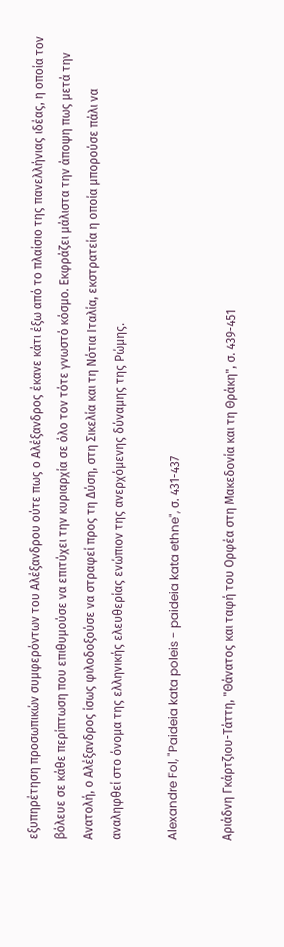εξυπηρέτηση προσωπικών συμφερόντων του Αλέξανδρου ούτε πως ο Αλέξανδρος έκανε κάτι έξω από το πλαίσιο της πανελλήνιας ιδέας, η οποία τον βόλευε σε κάθε περίπτωση που επιθυμούσε να επιτύχει την κυριαρχία σε όλο τον τότε γνωστό κόσμο. Εκφράζει μάλιστα την άποψη πως μετά την Ανατολή, ο Αλέξανδρος ίσως φιλοδοξούσε να στραφεί προς τη Δύση, στη Σικελία και τη Νότια Ιταλία, εκστρατεία η οποία μπορούσε πάλι να αναληφθεί στο όνομα της ελληνικής ελευθερίας ενώπιον της ανερχόμενης δύναμης της Ρώμης.

Alexandre Fol, "Paideia kata poleis - paideia kata ethne", σ. 431-437

Αριάδνη Γκάρτζιου-Τάττη, "Θάνατος και ταφή του Ορφέα στη Μακεδονία και τη Θράκη", σ. 439-451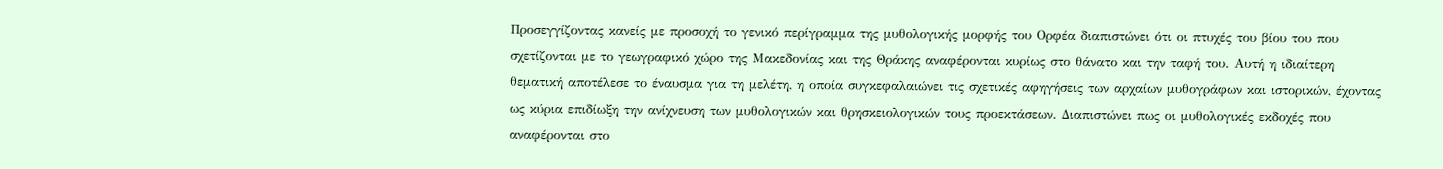Προσεγγίζοντας κανείς με προσοχή το γενικό περίγραμμα της μυθολογικής μορφής του Ορφέα διαπιστώνει ότι οι πτυχές του βίου του που σχετίζονται με το γεωγραφικό χώρο της Μακεδονίας και της Θράκης αναφέρονται κυρίως στο θάνατο και την ταφή του. Αυτή η ιδιαίτερη θεματική αποτέλεσε το έναυσμα για τη μελέτη, η οποία συγκεφαλαιώνει τις σχετικές αφηγήσεις των αρχαίων μυθογράφων και ιστορικών, έχοντας ως κύρια επιδίωξη την ανίχνευση των μυθολογικών και θρησκειολογικών τους προεκτάσεων. Διαπιστώνει πως οι μυθολογικές εκδοχές που αναφέρονται στο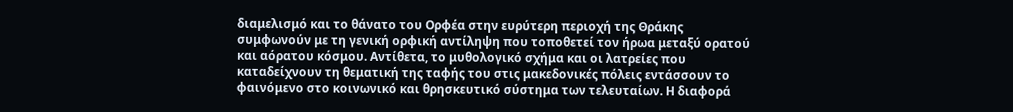διαμελισμό και το θάνατο του Ορφέα στην ευρύτερη περιοχή της Θράκης συμφωνούν με τη γενική ορφική αντίληψη που τοποθετεί τον ήρωα μεταξύ ορατού και αόρατου κόσμου. Αντίθετα, το μυθολογικό σχήμα και οι λατρείες που καταδείχνουν τη θεματική της ταφής του στις μακεδονικές πόλεις εντάσσουν το φαινόμενο στο κοινωνικό και θρησκευτικό σύστημα των τελευταίων. Η διαφορά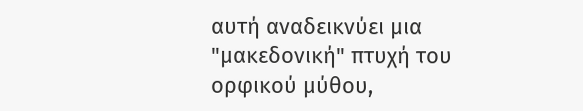αυτή αναδεικνύει μια "μακεδονική" πτυχή του ορφικού μύθου,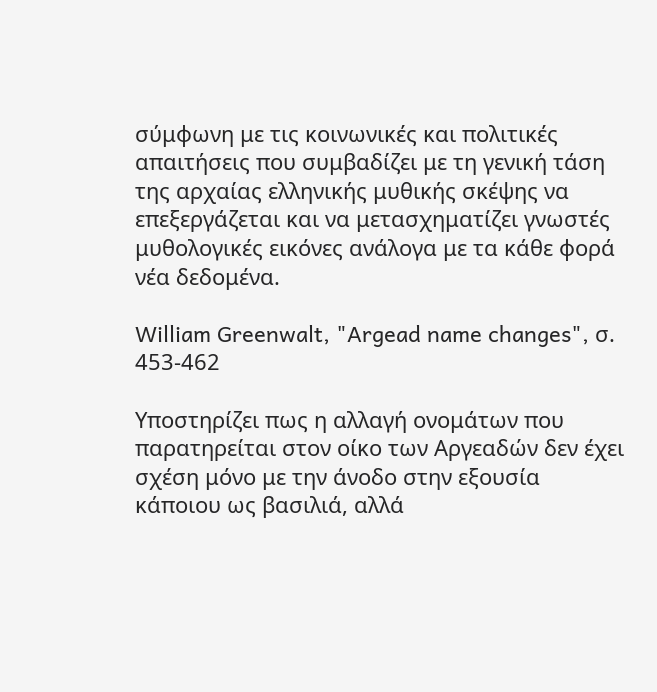σύμφωνη με τις κοινωνικές και πολιτικές απαιτήσεις που συμβαδίζει με τη γενική τάση της αρχαίας ελληνικής μυθικής σκέψης να επεξεργάζεται και να μετασχηματίζει γνωστές μυθολογικές εικόνες ανάλογα με τα κάθε φορά νέα δεδομένα.

William Greenwalt, "Argead name changes", σ. 453-462

Υποστηρίζει πως η αλλαγή ονομάτων που παρατηρείται στον οίκο των Αργεαδών δεν έχει σχέση μόνο με την άνοδο στην εξουσία κάποιου ως βασιλιά, αλλά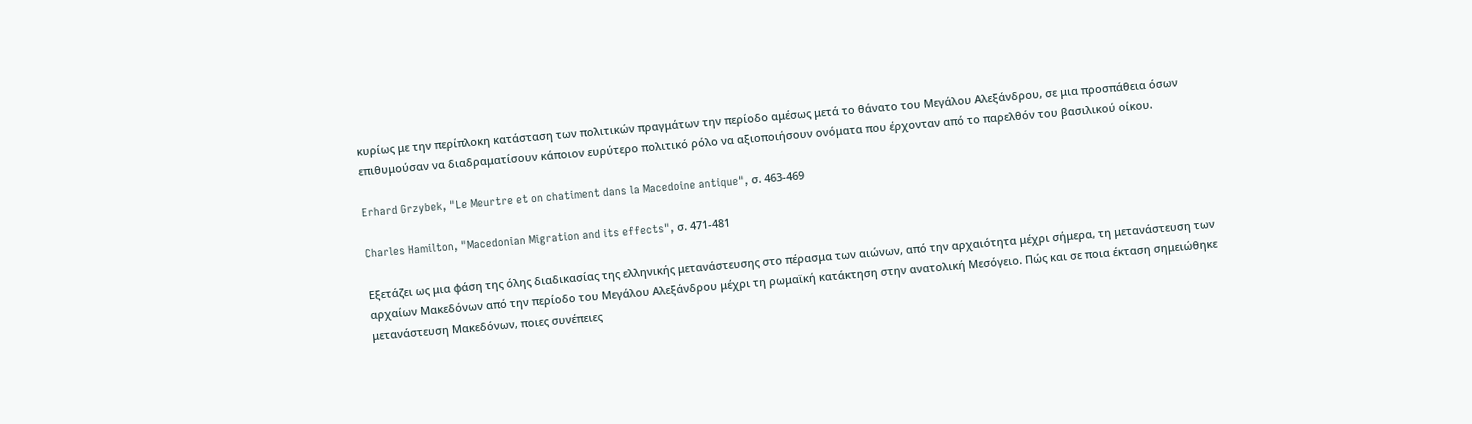κυρίως με την περίπλοκη κατάσταση των πολιτικών πραγμάτων την περίοδο αμέσως μετά το θάνατο του Μεγάλου Αλεξάνδρου, σε μια προσπάθεια όσων επιθυμούσαν να διαδραματίσουν κάποιον ευρύτερο πολιτικό ρόλο να αξιοποιήσουν ονόματα που έρχονταν από το παρελθόν του βασιλικού οίκου.

Erhard Grzybek, "Le Meurtre et on chatiment dans la Macedoine antique", σ. 463-469

Charles Hamilton, "Macedonian Migration and its effects", σ. 471-481

Εξετάζει ως μια φάση της όλης διαδικασίας της ελληνικής μετανάστευσης στο πέρασμα των αιώνων, από την αρχαιότητα μέχρι σήμερα, τη μετανάστευση των αρχαίων Μακεδόνων από την περίοδο του Μεγάλου Αλεξάνδρου μέχρι τη ρωμαϊκή κατάκτηση στην ανατολική Μεσόγειο. Πώς και σε ποια έκταση σημειώθηκε μετανάστευση Μακεδόνων, ποιες συνέπειες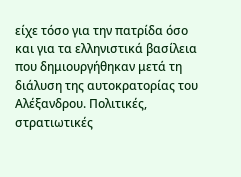είχε τόσο για την πατρίδα όσο και για τα ελληνιστικά βασίλεια που δημιουργήθηκαν μετά τη διάλυση της αυτοκρατορίας του Αλέξανδρου. Πολιτικές, στρατιωτικές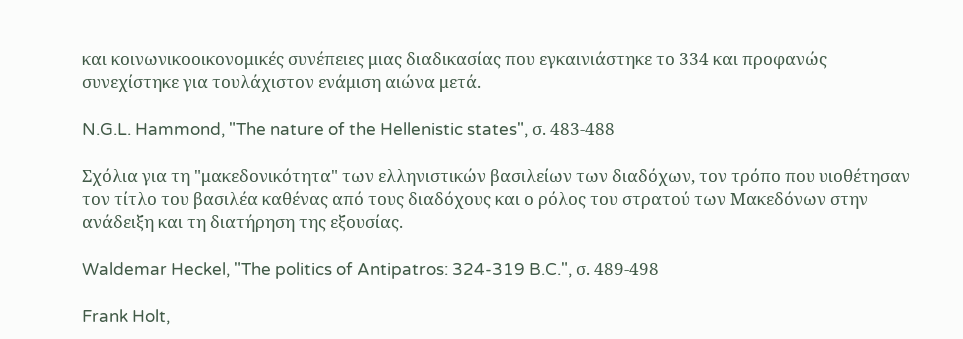και κοινωνικοοικονομικές συνέπειες μιας διαδικασίας που εγκαινιάστηκε το 334 και προφανώς συνεχίστηκε για τουλάχιστον ενάμιση αιώνα μετά.

N.G.L. Hammond, "The nature of the Hellenistic states", σ. 483-488

Σχόλια για τη "μακεδονικότητα" των ελληνιστικών βασιλείων των διαδόχων, τον τρόπο που υιοθέτησαν τον τίτλο του βασιλέα καθένας από τους διαδόχους και ο ρόλος του στρατού των Μακεδόνων στην ανάδειξη και τη διατήρηση της εξουσίας.

Waldemar Heckel, "The politics of Antipatros: 324-319 B.C.", σ. 489-498

Frank Holt,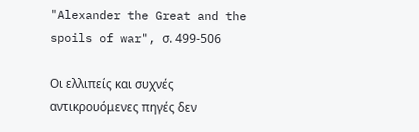"Alexander the Great and the spoils of war", σ. 499-506

Οι ελλιπείς και συχνές αντικρουόμενες πηγές δεν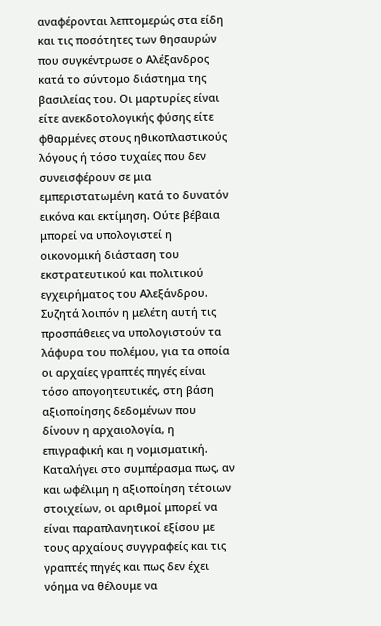αναφέρονται λεπτομερώς στα είδη και τις ποσότητες των θησαυρών που συγκέντρωσε ο Αλέξανδρος κατά το σύντομο διάστημα της βασιλείας του. Οι μαρτυρίες είναι είτε ανεκδοτολογικής φύσης είτε φθαρμένες στους ηθικοπλαστικούς λόγους ή τόσο τυχαίες που δεν συνεισφέρουν σε μια εμπεριστατωμένη κατά το δυνατόν εικόνα και εκτίμηση. Ούτε βέβαια μπορεί να υπολογιστεί η οικονομική διάσταση του εκστρατευτικού και πολιτικού εγχειρήματος του Αλεξάνδρου. Συζητά λοιπόν η μελέτη αυτή τις προσπάθειες να υπολογιστούν τα λάφυρα του πολέμου, για τα οποία οι αρχαίες γραπτές πηγές είναι τόσο απογοητευτικές, στη βάση αξιοποίησης δεδομένων που δίνουν η αρχαιολογία, η επιγραφική και η νομισματική. Καταλήγει στο συμπέρασμα πως, αν και ωφέλιμη η αξιοποίηση τέτοιων στοιχείων, οι αριθμοί μπορεί να είναι παραπλανητικοί εξίσου με τους αρχαίους συγγραφείς και τις γραπτές πηγές και πως δεν έχει νόημα να θέλουμε να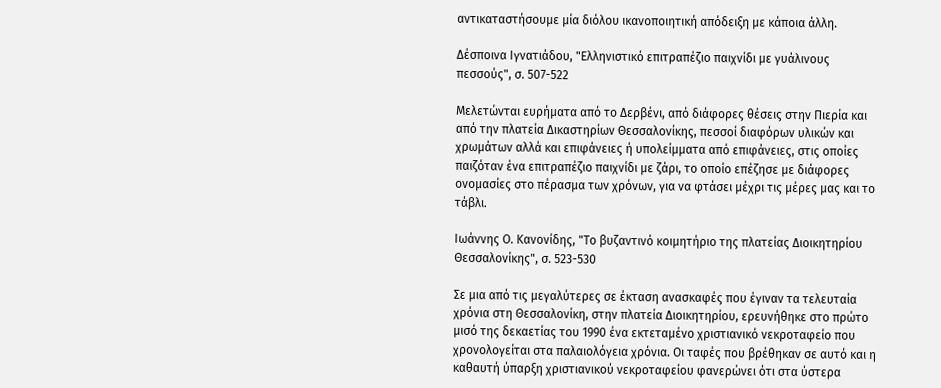αντικαταστήσουμε μία διόλου ικανοποιητική απόδειξη με κάποια άλλη.

Δέσποινα Ιγνατιάδου, "Ελληνιστικό επιτραπέζιο παιχνίδι με γυάλινους πεσσούς", σ. 507-522

Μελετώνται ευρήματα από το Δερβένι, από διάφορες θέσεις στην Πιερία και από την πλατεία Δικαστηρίων Θεσσαλονίκης, πεσσοί διαφόρων υλικών και χρωμάτων αλλά και επιφάνειες ή υπολείμματα από επιφάνειες, στις οποίες παιζόταν ένα επιτραπέζιο παιχνίδι με ζάρι, το οποίο επέζησε με διάφορες ονομασίες στο πέρασμα των χρόνων, για να φτάσει μέχρι τις μέρες μας και το τάβλι.

Ιωάννης Ο. Κανονίδης, "Το βυζαντινό κοιμητήριο της πλατείας Διοικητηρίου Θεσσαλονίκης", σ. 523-530

Σε μια από τις μεγαλύτερες σε έκταση ανασκαφές που έγιναν τα τελευταία χρόνια στη Θεσσαλονίκη, στην πλατεία Διοικητηρίου, ερευνήθηκε στο πρώτο μισό της δεκαετίας του 1990 ένα εκτεταμένο χριστιανικό νεκροταφείο που χρονολογείται στα παλαιολόγεια χρόνια. Οι ταφές που βρέθηκαν σε αυτό και η καθαυτή ύπαρξη χριστιανικού νεκροταφείου φανερώνει ότι στα ύστερα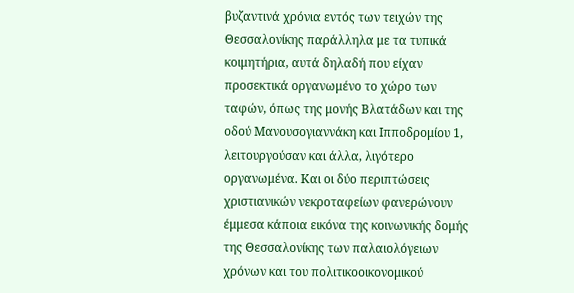βυζαντινά χρόνια εντός των τειχών της Θεσσαλονίκης παράλληλα με τα τυπικά κοιμητήρια, αυτά δηλαδή που είχαν προσεκτικά οργανωμένο το χώρο των ταφών, όπως της μονής Βλατάδων και της οδού Μανουσογιαννάκη και Ιπποδρομίου 1, λειτουργούσαν και άλλα, λιγότερο οργανωμένα. Και οι δύο περιπτώσεις χριστιανικών νεκροταφείων φανερώνουν έμμεσα κάποια εικόνα της κοινωνικής δομής της Θεσσαλονίκης των παλαιολόγειων χρόνων και του πολιτικοοικονομικού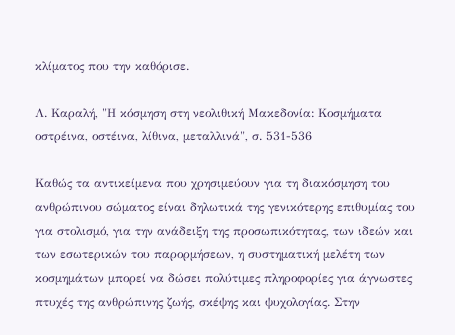κλίματος που την καθόρισε.

Λ. Καραλή, "Η κόσμηση στη νεολιθική Μακεδονία: Κοσμήματα οστρέινα, οστέινα, λίθινα, μεταλλινά", σ. 531-536

Καθώς τα αντικείμενα που χρησιμεύουν για τη διακόσμηση του ανθρώπινου σώματος είναι δηλωτικά της γενικότερης επιθυμίας του για στολισμό, για την ανάδειξη της προσωπικότητας, των ιδεών και των εσωτερικών του παρορμήσεων, η συστηματική μελέτη των κοσμημάτων μπορεί να δώσει πολύτιμες πληροφορίες για άγνωστες πτυχές της ανθρώπινης ζωής, σκέψης και ψυχολογίας. Στην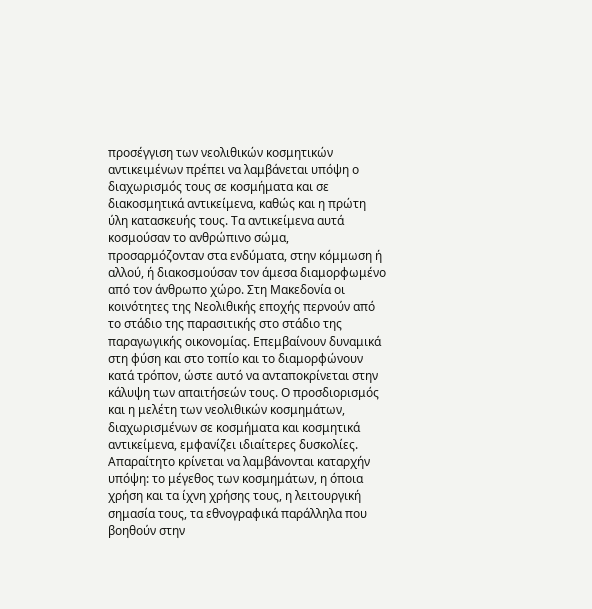προσέγγιση των νεολιθικών κοσμητικών αντικειμένων πρέπει να λαμβάνεται υπόψη ο διαχωρισμός τους σε κοσμήματα και σε διακοσμητικά αντικείμενα, καθώς και η πρώτη ύλη κατασκευής τους. Τα αντικείμενα αυτά κοσμούσαν το ανθρώπινο σώμα, προσαρμόζονταν στα ενδύματα, στην κόμμωση ή αλλού, ή διακοσμούσαν τον άμεσα διαμορφωμένο από τον άνθρωπο χώρο. Στη Μακεδονία οι κοινότητες της Νεολιθικής εποχής περνούν από το στάδιο της παρασιτικής στο στάδιο της παραγωγικής οικονομίας. Επεμβαίνουν δυναμικά στη φύση και στο τοπίο και το διαμορφώνουν κατά τρόπον, ώστε αυτό να ανταποκρίνεται στην κάλυψη των απαιτήσεών τους. Ο προσδιορισμός και η μελέτη των νεολιθικών κοσμημάτων, διαχωρισμένων σε κοσμήματα και κοσμητικά αντικείμενα, εμφανίζει ιδιαίτερες δυσκολίες. Απαραίτητο κρίνεται να λαμβάνονται καταρχήν υπόψη: το μέγεθος των κοσμημάτων, η όποια χρήση και τα ίχνη χρήσης τους, η λειτουργική σημασία τους, τα εθνογραφικά παράλληλα που βοηθούν στην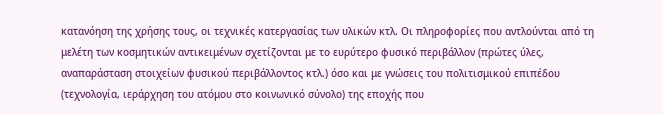κατανόηση της χρήσης τους, οι τεχνικές κατεργασίας των υλικών κτλ. Οι πληροφορίες που αντλούνται από τη μελέτη των κοσμητικών αντικειμένων σχετίζονται με το ευρύτερο φυσικό περιβάλλον (πρώτες ύλες, αναπαράσταση στοιχείων φυσικού περιβάλλοντος κτλ.) όσο και με γνώσεις του πολιτισμικού επιπέδου (τεχνολογία, ιεράρχηση του ατόμου στο κοινωνικό σύνολο) της εποχής που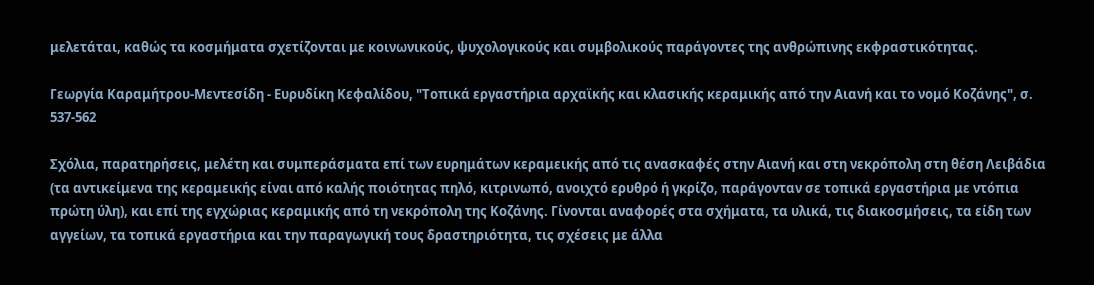μελετάται, καθώς τα κοσμήματα σχετίζονται με κοινωνικούς, ψυχολογικούς και συμβολικούς παράγοντες της ανθρώπινης εκφραστικότητας.

Γεωργία Καραμήτρου-Μεντεσίδη - Ευρυδίκη Κεφαλίδου, "Τοπικά εργαστήρια αρχαϊκής και κλασικής κεραμικής από την Αιανή και το νομό Κοζάνης", σ. 537-562

Σχόλια, παρατηρήσεις, μελέτη και συμπεράσματα επί των ευρημάτων κεραμεικής από τις ανασκαφές στην Αιανή και στη νεκρόπολη στη θέση Λειβάδια (τα αντικείμενα της κεραμεικής είναι από καλής ποιότητας πηλό, κιτρινωπό, ανοιχτό ερυθρό ή γκρίζο, παράγονταν σε τοπικά εργαστήρια με ντόπια πρώτη ύλη), και επί της εγχώριας κεραμικής από τη νεκρόπολη της Κοζάνης. Γίνονται αναφορές στα σχήματα, τα υλικά, τις διακοσμήσεις, τα είδη των αγγείων, τα τοπικά εργαστήρια και την παραγωγική τους δραστηριότητα, τις σχέσεις με άλλα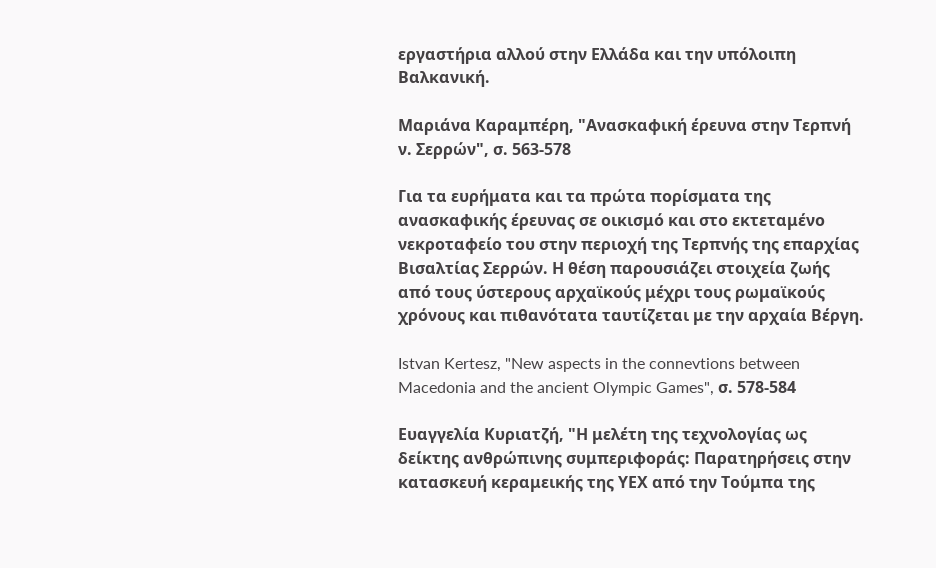εργαστήρια αλλού στην Ελλάδα και την υπόλοιπη Βαλκανική.

Μαριάνα Καραμπέρη, "Ανασκαφική έρευνα στην Τερπνή ν. Σερρών", σ. 563-578

Για τα ευρήματα και τα πρώτα πορίσματα της ανασκαφικής έρευνας σε οικισμό και στο εκτεταμένο νεκροταφείο του στην περιοχή της Τερπνής της επαρχίας Βισαλτίας Σερρών. Η θέση παρουσιάζει στοιχεία ζωής από τους ύστερους αρχαϊκούς μέχρι τους ρωμαϊκούς χρόνους και πιθανότατα ταυτίζεται με την αρχαία Βέργη.

Istvan Kertesz, "New aspects in the connevtions between Macedonia and the ancient Olympic Games", σ. 578-584

Ευαγγελία Κυριατζή, "Η μελέτη της τεχνολογίας ως δείκτης ανθρώπινης συμπεριφοράς: Παρατηρήσεις στην κατασκευή κεραμεικής της ΥΕΧ από την Τούμπα της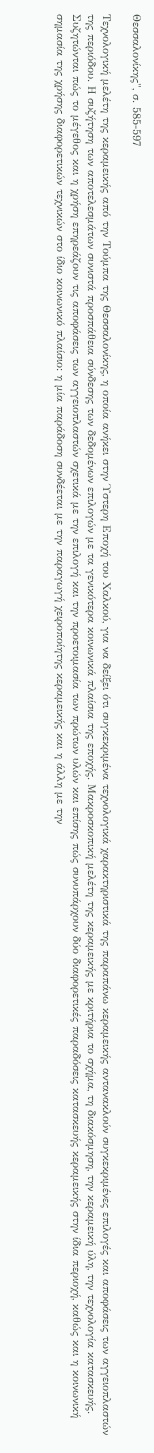Θεσσαλονίκης", σ. 585-597

Τεχνολογική μελέτη της κεραμεικής από την Τούμπα της Θεσσαλονίκης, η οποία ανήκει στην Ύστερη Εποχή του Χαλκού, για να δείξει ότι συγκεκριμένα τεχνολογικά χαρακτηριστικά της παραπάνω κεραμεικής αντανακλούν συγκεκριμένες επιλογές και αποφάσεις των αγγειοπλαστών της περιόδου. Η συζήτηση των αποτελεσμάτων συνιστά προσπάθεια σύνδεσης των δεδομένων επιλογών με τα γενικότερα κοινωνικά πλαίσια της εποχής. Μακροσκοπική μελέτη της κεραμεικής με κριτήρια το σχήμα, τη διακόσμηση, την κεραμεική ύλη, την τεχνολογία κατασκευής. Συζητώνται πώς το μέγεθος και η χρήση επηρεάζουν τις αποφάσεις των αγγειοπλαστών σχετικά με την επιλογή και την προετοιμασία των πρώτων υλών και επίσης πώς συνυπάρχουν δύο διαφορετικές παραδόσεις κατασκευής κεραμεικής στην ίδια περιοχή, καθώς και η κοινωνική σημασία της χρήσης διαφορετικών τεχνικών στο ίδιο κοινωνικό πλαίσιο: η μία παράδοση συνδέεται με την παραγωγή χειροποίητης κεραμεικής και η άλλη με την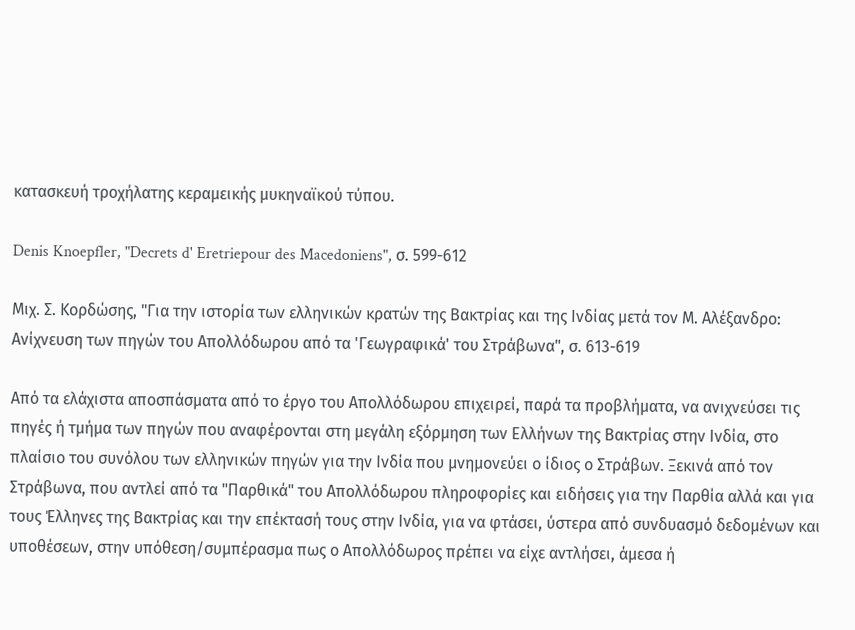κατασκευή τροχήλατης κεραμεικής μυκηναϊκού τύπου.

Denis Knoepfler, "Decrets d' Eretriepour des Macedoniens", σ. 599-612

Μιχ. Σ. Κορδώσης, "Για την ιστορία των ελληνικών κρατών της Βακτρίας και της Ινδίας μετά τον Μ. Αλέξανδρο: Ανίχνευση των πηγών του Απολλόδωρου από τα 'Γεωγραφικά' του Στράβωνα", σ. 613-619

Από τα ελάχιστα αποσπάσματα από το έργο του Απολλόδωρου επιχειρεί, παρά τα προβλήματα, να ανιχνεύσει τις πηγές ή τμήμα των πηγών που αναφέρονται στη μεγάλη εξόρμηση των Ελλήνων της Βακτρίας στην Ινδία, στο πλαίσιο του συνόλου των ελληνικών πηγών για την Ινδία που μνημονεύει ο ίδιος ο Στράβων. Ξεκινά από τον Στράβωνα, που αντλεί από τα "Παρθικά" του Απολλόδωρου πληροφορίες και ειδήσεις για την Παρθία αλλά και για τους Έλληνες της Βακτρίας και την επέκτασή τους στην Ινδία, για να φτάσει, ύστερα από συνδυασμό δεδομένων και υποθέσεων, στην υπόθεση/συμπέρασμα πως ο Απολλόδωρος πρέπει να είχε αντλήσει, άμεσα ή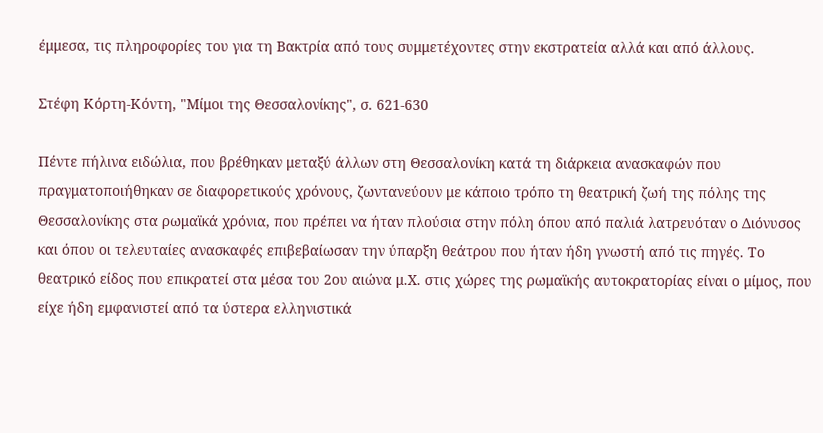έμμεσα, τις πληροφορίες του για τη Βακτρία από τους συμμετέχοντες στην εκστρατεία αλλά και από άλλους.

Στέφη Κόρτη-Κόντη, "Μίμοι της Θεσσαλονίκης", σ. 621-630

Πέντε πήλινα ειδώλια, που βρέθηκαν μεταξύ άλλων στη Θεσσαλονίκη κατά τη διάρκεια ανασκαφών που πραγματοποιήθηκαν σε διαφορετικούς χρόνους, ζωντανεύουν με κάποιο τρόπο τη θεατρική ζωή της πόλης της Θεσσαλονίκης στα ρωμαϊκά χρόνια, που πρέπει να ήταν πλούσια στην πόλη όπου από παλιά λατρευόταν ο Διόνυσος και όπου οι τελευταίες ανασκαφές επιβεβαίωσαν την ύπαρξη θεάτρου που ήταν ήδη γνωστή από τις πηγές. Το θεατρικό είδος που επικρατεί στα μέσα του 2ου αιώνα μ.Χ. στις χώρες της ρωμαϊκής αυτοκρατορίας είναι ο μίμος, που είχε ήδη εμφανιστεί από τα ύστερα ελληνιστικά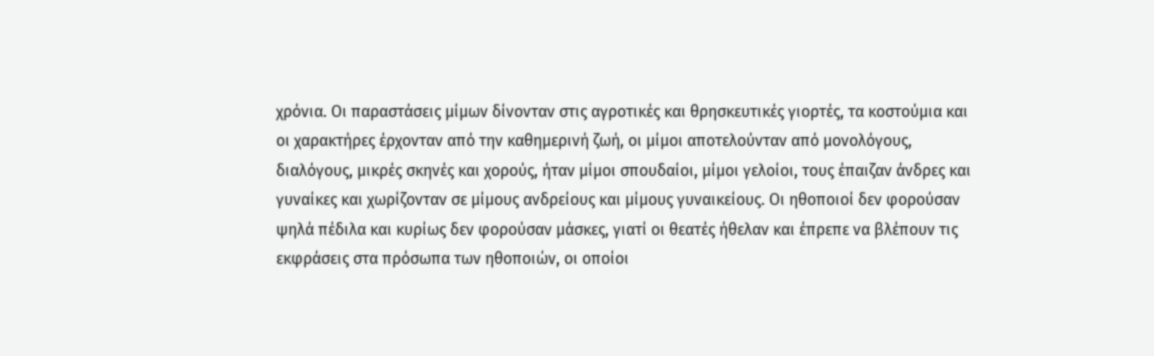χρόνια. Οι παραστάσεις μίμων δίνονταν στις αγροτικές και θρησκευτικές γιορτές, τα κοστούμια και οι χαρακτήρες έρχονταν από την καθημερινή ζωή, οι μίμοι αποτελούνταν από μονολόγους, διαλόγους, μικρές σκηνές και χορούς, ήταν μίμοι σπουδαίοι, μίμοι γελοίοι, τους έπαιζαν άνδρες και γυναίκες και χωρίζονταν σε μίμους ανδρείους και μίμους γυναικείους. Οι ηθοποιοί δεν φορούσαν ψηλά πέδιλα και κυρίως δεν φορούσαν μάσκες, γιατί οι θεατές ήθελαν και έπρεπε να βλέπουν τις εκφράσεις στα πρόσωπα των ηθοποιών, οι οποίοι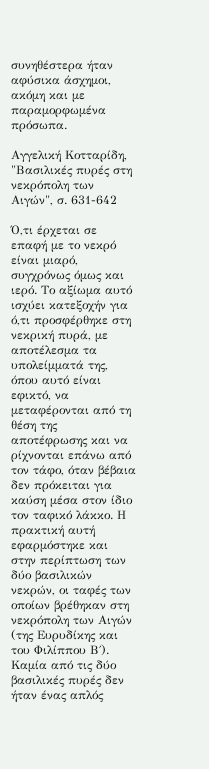συνηθέστερα ήταν αφύσικα άσχημοι, ακόμη και με παραμορφωμένα πρόσωπα.

Αγγελική Κοτταρίδη, "Βασιλικές πυρές στη νεκρόπολη των Αιγών", σ. 631-642

Ό,τι έρχεται σε επαφή με το νεκρό είναι μιαρό, συγχρόνως όμως και ιερό. Το αξίωμα αυτό ισχύει κατεξοχήν για ό,τι προσφέρθηκε στη νεκρική πυρά, με αποτέλεσμα τα υπολείμματά της, όπου αυτό είναι εφικτό, να μεταφέρονται από τη θέση της αποτέφρωσης και να ρίχνονται επάνω από τον τάφο, όταν βέβαια δεν πρόκειται για καύση μέσα στον ίδιο τον ταφικό λάκκο. Η πρακτική αυτή εφαρμόστηκε και στην περίπτωση των δύο βασιλικών νεκρών, οι ταφές των οποίων βρέθηκαν στη νεκρόπολη των Αιγών (της Ευρυδίκης και του Φιλίππου Β΄). Καμία από τις δύο βασιλικές πυρές δεν ήταν ένας απλός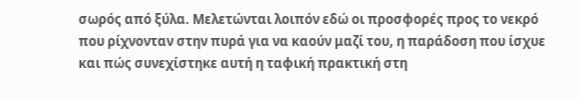σωρός από ξύλα. Μελετώνται λοιπόν εδώ οι προσφορές προς το νεκρό που ρίχνονταν στην πυρά για να καούν μαζί του, η παράδοση που ίσχυε και πώς συνεχίστηκε αυτή η ταφική πρακτική στη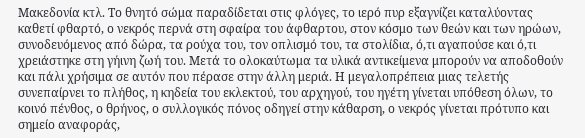Μακεδονία κτλ. Το θνητό σώμα παραδίδεται στις φλόγες, το ιερό πυρ εξαγνίζει καταλύοντας καθετί φθαρτό, ο νεκρός περνά στη σφαίρα του άφθαρτου, στον κόσμο των θεών και των ηρώων, συνοδευόμενος από δώρα, τα ρούχα του, τον οπλισμό του, τα στολίδια, ό,τι αγαπούσε και ό,τι χρειάστηκε στη γήινη ζωή του. Μετά το ολοκαύτωμα τα υλικά αντικείμενα μπορούν να αποδοθούν και πάλι χρήσιμα σε αυτόν που πέρασε στην άλλη μεριά. Η μεγαλοπρέπεια μιας τελετής συνεπαίρνει το πλήθος, η κηδεία του εκλεκτού, του αρχηγού, του ηγέτη γίνεται υπόθεση όλων, το κοινό πένθος, ο θρήνος, ο συλλογικός πόνος οδηγεί στην κάθαρση, ο νεκρός γίνεται πρότυπο και σημείο αναφοράς,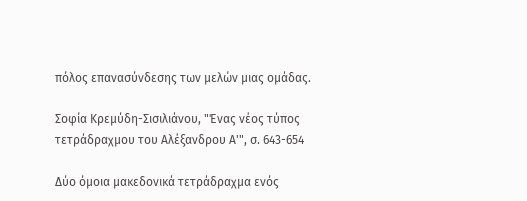πόλος επανασύνδεσης των μελών μιας ομάδας.

Σοφία Κρεμύδη-Σισιλιάνου, "Ένας νέος τύπος τετράδραχμου του Αλέξανδρου Α'", σ. 643-654

Δύο όμοια μακεδονικά τετράδραχμα ενός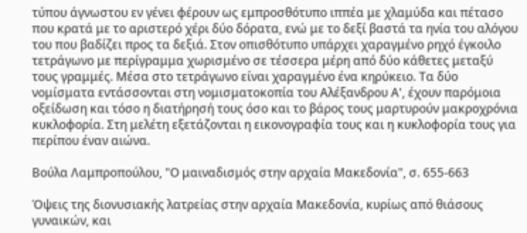τύπου άγνωστου εν γένει φέρουν ως εμπροσθότυπο ιππέα με χλαμύδα και πέτασο που κρατά με το αριστερό χέρι δύο δόρατα, ενώ με το δεξί βαστά τα ηνία του αλόγου του που βαδίζει προς τα δεξιά. Στον οπισθότυπο υπάρχει χαραγμένο ρηχό έγκοιλο τετράγωνο με περίγραμμα χωρισμένο σε τέσσερα μέρη από δύο κάθετες μεταξύ τους γραμμές. Μέσα στο τετράγωνο είναι χαραγμένο ένα κηρύκειο. Τα δύο νομίσματα εντάσσονται στη νομισματοκοπία του Αλέξανδρου Α', έχουν παρόμοια οξείδωση και τόσο η διατήρησή τους όσο και το βάρος τους μαρτυρούν μακροχρόνια κυκλοφορία. Στη μελέτη εξετάζονται η εικονογραφία τους και η κυκλοφορία τους για περίπου έναν αιώνα.

Βούλα Λαμπροπούλου, "Ο μαιναδισμός στην αρχαία Μακεδονία", σ. 655-663

Όψεις της διονυσιακής λατρείας στην αρχαία Μακεδονία, κυρίως από θιάσους γυναικών, και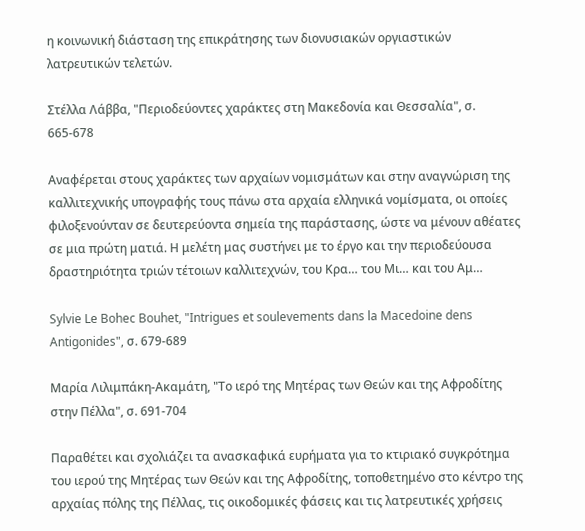η κοινωνική διάσταση της επικράτησης των διονυσιακών οργιαστικών λατρευτικών τελετών.

Στέλλα Λάββα, "Περιοδεύοντες χαράκτες στη Μακεδονία και Θεσσαλία", σ. 665-678

Αναφέρεται στους χαράκτες των αρχαίων νομισμάτων και στην αναγνώριση της καλλιτεχνικής υπογραφής τους πάνω στα αρχαία ελληνικά νομίσματα, οι οποίες φιλοξενούνταν σε δευτερεύοντα σημεία της παράστασης, ώστε να μένουν αθέατες σε μια πρώτη ματιά. Η μελέτη μας συστήνει με το έργο και την περιοδεύουσα δραστηριότητα τριών τέτοιων καλλιτεχνών, του Κρα… του Μι… και του Αμ…

Sylvie Le Bohec Bouhet, "Intrigues et soulevements dans la Macedoine dens Antigonides", σ. 679-689

Μαρία Λιλιμπάκη-Ακαμάτη, "Το ιερό της Μητέρας των Θεών και της Αφροδίτης στην Πέλλα", σ. 691-704

Παραθέτει και σχολιάζει τα ανασκαφικά ευρήματα για το κτιριακό συγκρότημα του ιερού της Μητέρας των Θεών και της Αφροδίτης, τοποθετημένο στο κέντρο της αρχαίας πόλης της Πέλλας, τις οικοδομικές φάσεις και τις λατρευτικές χρήσεις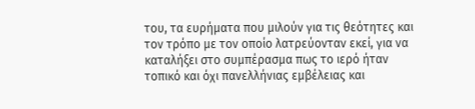του, τα ευρήματα που μιλούν για τις θεότητες και τον τρόπο με τον οποίο λατρεύονταν εκεί, για να καταλήξει στο συμπέρασμα πως το ιερό ήταν τοπικό και όχι πανελλήνιας εμβέλειας και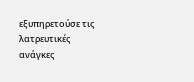εξυπηρετούσε τις λατρευτικές ανάγκες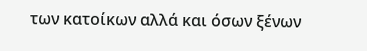των κατοίκων αλλά και όσων ξένων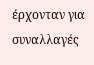έρχονταν για συναλλαγές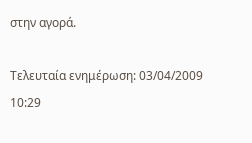στην αγορά.

Τελευταία ενημέρωση: 03/04/2009 10:29